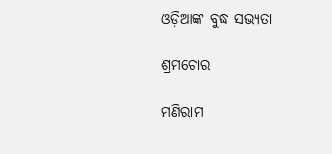ଓଡ଼ିଆଙ୍କ ବୁଦ୍ଧ ସଭ୍ୟତା

ଶ୍ରମଚୋର

ମଣିରାମ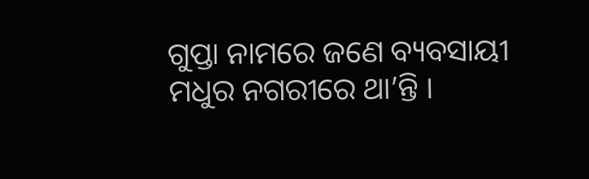ଗୁପ୍ତା ନାମରେ ଜଣେ ବ୍ୟବସାୟୀ ମଧୁର ନଗରୀରେ ଥା’ନ୍ତି ।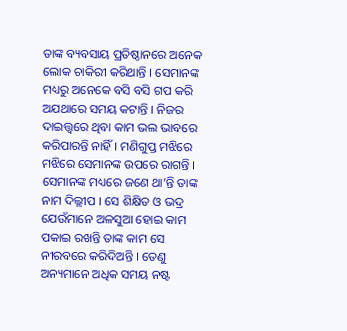ତାଙ୍କ ବ୍ୟବସାୟ ପ୍ରତିଷ୍ଠାନରେ ଅନେକ ଲୋକ ଚାକିରୀ କରିଥାନ୍ତି । ସେମାନଙ୍କ ମଧ୍ୟରୁ ଅନେକେ ବସି ବସି ଗପ କରି ଅଯଥାରେ ସମୟ କଟାନ୍ତି । ନିଜର ଦାଇତ୍ତ୍ଵରେ ଥିବା କାମ ଭଲ ଭାବରେ କରିପାରନ୍ତି ନାହିଁ । ମଣିଗୁପ୍ତ ମଝିରେ ମଝିରେ ସେମାନଙ୍କ ଉପରେ ରାଗନ୍ତି । ସେମାନଙ୍କ ମଧ୍ୟରେ ଜଣେ ଥା’ନ୍ତି ତାଙ୍କ ନାମ ଦିଲ୍ଲୀପ । ସେ ଶିକ୍ଷିତ ଓ ଭଦ୍ର ଯେଉଁମାନେ ଅଳସୁଆ ହୋଇ କାମ ପକାଇ ରଖନ୍ତି ତାଙ୍କ କାମ ସେ ନୀରବରେ କରିଦିଅନ୍ତି । ତେଣୁ ଅନ୍ୟମାନେ ଅଧିକ ସମୟ ନଷ୍ଟ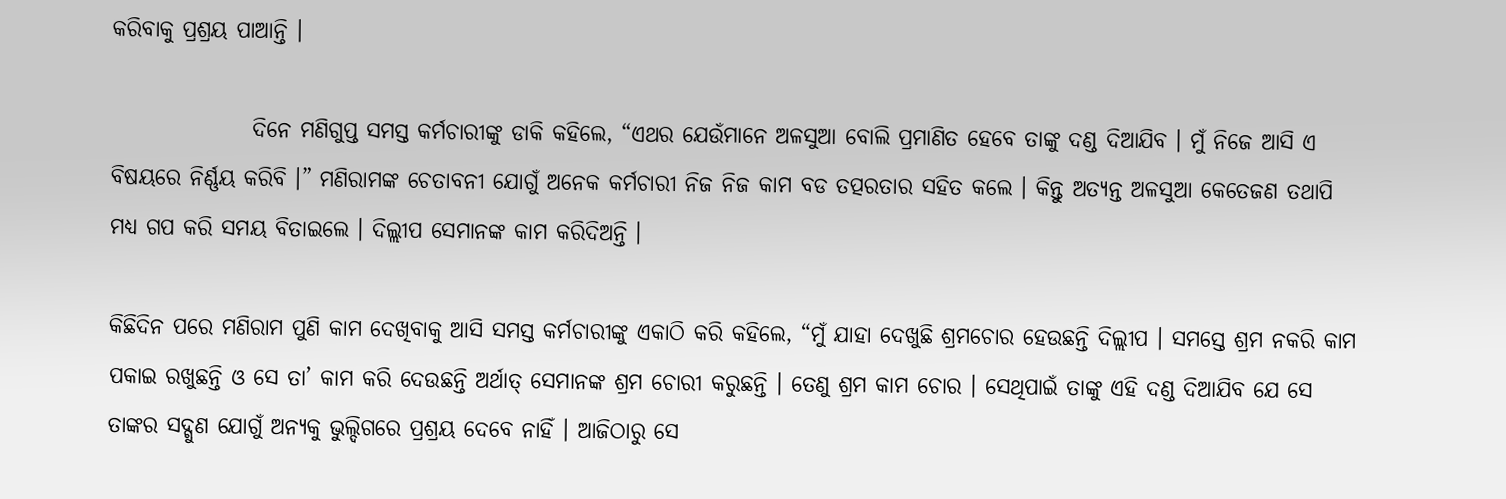କରିବାକୁ ପ୍ରଶ୍ରୟ ପାଆନ୍ତି ।

                ଦିନେ ମଣିଗୁପ୍ତ ସମସ୍ତ କର୍ମଚାରୀଙ୍କୁ ଡାକି କହିଲେ, “ଏଥର ଯେଉଁମାନେ ଅଳସୁଆ ବୋଲି ପ୍ରମାଣିତ ହେବେ ତାଙ୍କୁ ଦଣ୍ଡ ଦିଆଯିବ । ମୁଁ ନିଜେ ଆସି ଏ ବିଷୟରେ ନିର୍ଣ୍ଣୟ କରିବି ।” ମଣିରାମଙ୍କ ଚେତାବନୀ ଯୋଗୁଁ ଅନେକ କର୍ମଚାରୀ ନିଜ ନିଜ କାମ ବଡ ତତ୍ପରତାର ସହିତ କଲେ । କିନ୍ତୁ ଅତ୍ୟନ୍ତ ଅଳସୁଆ କେତେଜଣ ତଥାପି ମଧ୍ୟ ଗପ କରି ସମୟ ବିତାଇଲେ । ଦିଲ୍ଲୀପ ସେମାନଙ୍କ କାମ କରିଦିଅନ୍ତି ।

କିଛିଦିନ ପରେ ମଣିରାମ ପୁଣି କାମ ଦେଖିବାକୁ ଆସି ସମସ୍ତ କର୍ମଚାରୀଙ୍କୁ ଏକାଠି କରି କହିଲେ, “ମୁଁ ଯାହା ଦେଖୁଛି ଶ୍ରମଚୋର ହେଉଛନ୍ତି ଦିଲ୍ଲୀପ । ସମସ୍ତେ ଶ୍ରମ ନକରି କାମ ପକାଇ ରଖୁଛନ୍ତି ଓ ସେ ତା’ କାମ କରି ଦେଉଛନ୍ତି ଅର୍ଥାତ୍ ସେମାନଙ୍କ ଶ୍ରମ ଚୋରୀ କରୁଛନ୍ତି । ତେଣୁ ଶ୍ରମ କାମ ଚୋର । ସେଥିପାଇଁ ତାଙ୍କୁ ଏହି ଦଣ୍ଡ ଦିଆଯିବ ଯେ ସେ ତାଙ୍କର ସଦ୍ଗୁଣ ଯୋଗୁଁ ଅନ୍ୟକୁ ଭୁଲ୍ଦିଗରେ ପ୍ରଶ୍ରୟ ଦେବେ ନାହିଁ । ଆଜିଠାରୁ ସେ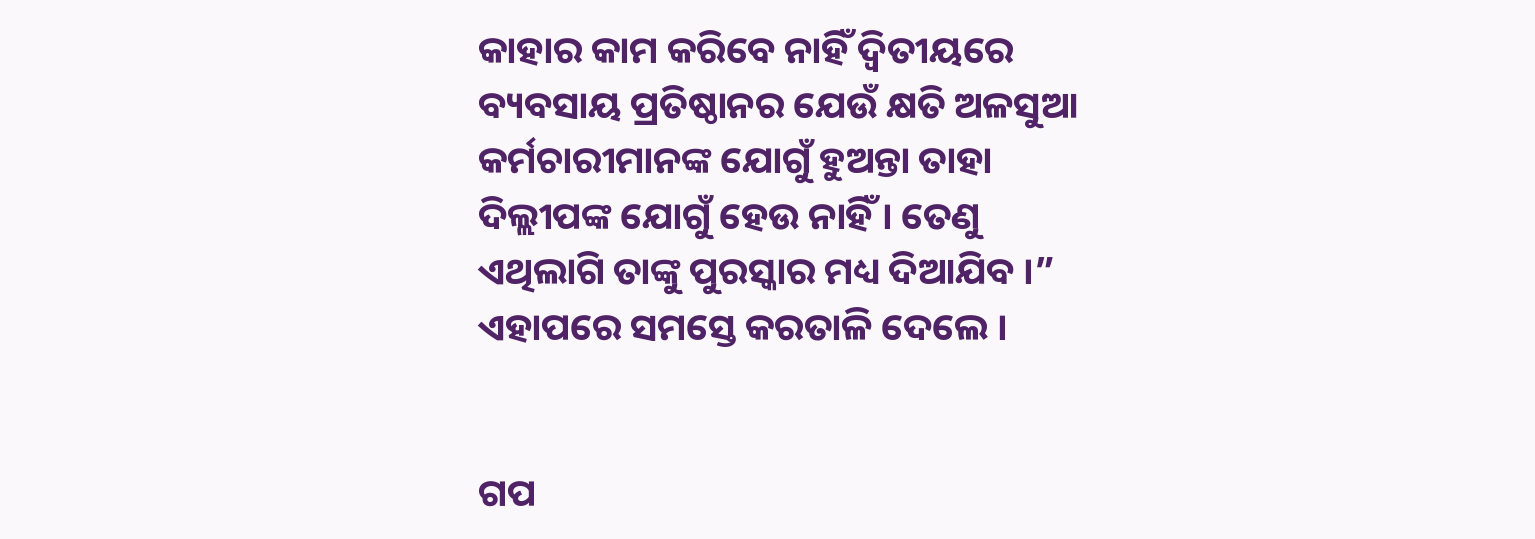କାହାର କାମ କରିବେ ନାହିଁ ଦ୍ୱିତୀୟରେ ବ୍ୟବସାୟ ପ୍ରତିଷ୍ଠାନର ଯେଉଁ କ୍ଷତି ଅଳସୁଆ କର୍ମଚାରୀମାନଙ୍କ ଯୋଗୁଁ ହୁଅନ୍ତା ତାହା ଦିଲ୍ଲୀପଙ୍କ ଯୋଗୁଁ ହେଉ ନାହିଁ । ତେଣୁ ଏଥିଲାଗି ତାଙ୍କୁ ପୁରସ୍କାର ମଧ୍ୟ ଦିଆଯିବ ।” ଏହାପରେ ସମସ୍ତେ କରତାଳି ଦେଲେ ।


ଗପ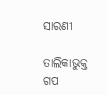ସାରଣୀ

ତାଲିକାଭୁକ୍ତ ଗପ